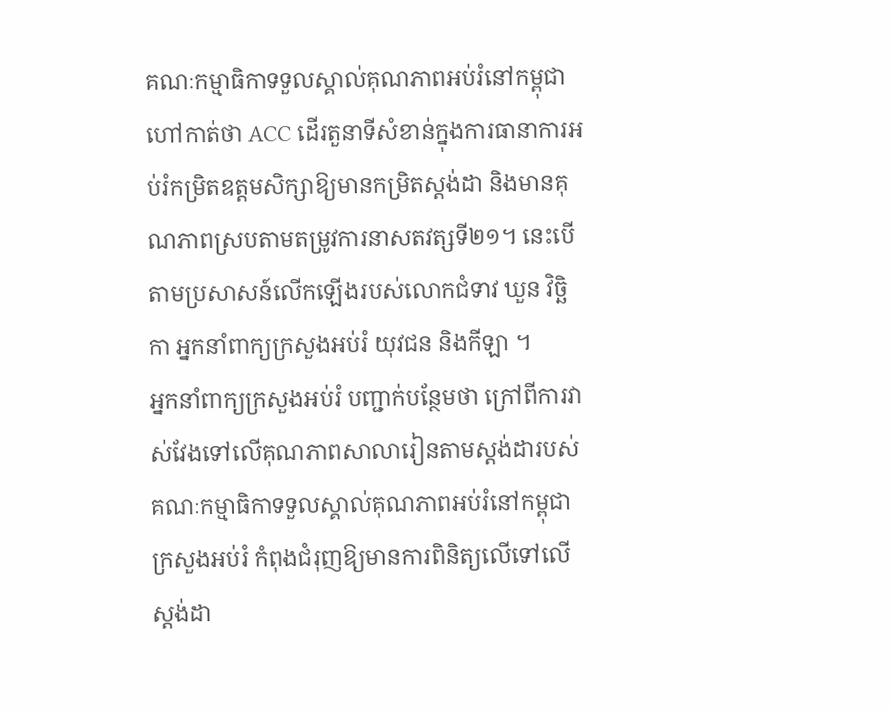គណៈកម្មាធិកាទទួលស្គាល់គុណភាពអប់រំនៅកម្ពុជា ហៅកាត់ថា ACC ដើរតួនាទីសំខាន់ក្នុងការធានាការអប់រំកម្រិតឧត្តមសិក្សាឱ្យមានកម្រិតស្តង់ដា និងមានគុណភាពស្របតាមតម្រូវការនាសតវត្សទី២១។ នេះបើតាមប្រសាសន៍លើកឡើងរបស់លោកជំទាវ ឃួន វិច្ឆិកា អ្នកនាំពាក្យក្រសួងអប់រំ យុវជន និងកីឡា ។
អ្នកនាំពាក្យក្រសួងអប់រំ បញ្ជាក់បន្ថែមថា ក្រៅពីការវាស់វែងទៅលើគុណភាពសាលារៀនតាមស្តង់ដារបស់គណៈកម្មាធិកាទទួលស្គាល់គុណភាពអប់រំនៅកម្ពុជា ក្រសួងអប់រំ កំពុងជំរុញឱ្យមានការពិនិត្យលើទៅលើស្តង់ដា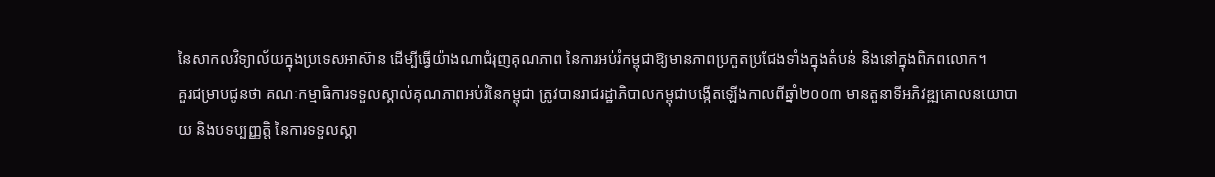នៃសាកលវិទ្យាល័យក្នុងប្រទេសអាស៊ាន ដើម្បីធ្វើយ៉ាងណាជំរុញគុណភាព នៃការអប់រំកម្ពុជាឱ្យមានភាពប្រកួតប្រជែងទាំងក្នុងតំបន់ និងនៅក្នុងពិភពលោក។
គួរជម្រាបជូនថា គណៈកម្មាធិការទទួលស្គាល់គុណភាពអប់រំនៃកម្ពុជា ត្រូវបានរាជរដ្ឋាភិបាលកម្ពុជាបង្កើតឡើងកាលពីឆ្នាំ២០០៣ មានតួនាទីអភិវឌ្ឍគោលនយោបាយ និងបទប្បញ្ញត្តិ នៃការទទួលស្គា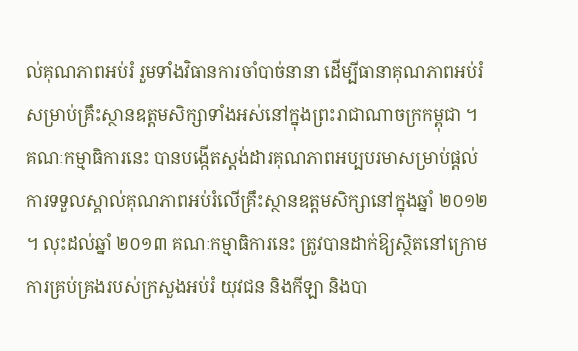ល់គុណភាពអប់រំ រួមទាំងវិធានការចាំបាច់នានា ដើម្បីធានាគុណភាពអប់រំ សម្រាប់គ្រឹះស្ថានឧត្តមសិក្សាទាំងអស់នៅក្នុងព្រះរាជាណាចក្រកម្ពុជា ។
គណៈកម្មាធិការនេះ បានបង្កើតស្ដង់ដារគុណភាពអប្បបរមាសម្រាប់ផ្ដល់ការទទួលស្គាល់គុណភាពអប់រំលើគ្រឹះស្ថានឧត្តមសិក្សានៅក្នុងឆ្នាំ ២០១២ ។ លុះដល់ឆ្នាំ ២០១៣ គណៈកម្មាធិការនេះ ត្រូវបានដាក់ឱ្យស្ថិតនៅក្រោមការគ្រប់គ្រងរបស់ក្រសួងអប់រំ យុវជន និងកីឡា និងបា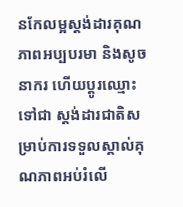នកែលម្អស្ដង់ដារគុណភាពអប្បបរមា និងសូចនាករ ហើយប្ដូរឈ្មោះទៅជា ស្ដង់ដារជាតិសម្រាប់ការទទួលស្គាល់គុណភាពអប់រំលើ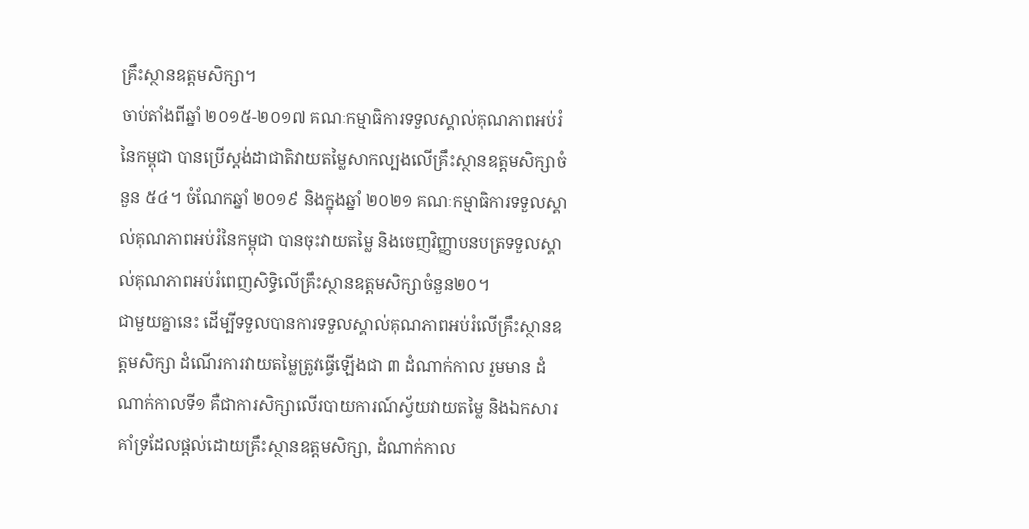គ្រឹះស្ថានឧត្តមសិក្សា។
ចាប់តាំងពីឆ្នាំ ២០១៥-២០១៧ គណៈកម្មាធិការទទួលស្គាល់គុណភាពអប់រំនៃកម្ពុជា បានប្រើស្ដង់ដាជាតិវាយតម្លៃសាកល្បងលើគ្រឹះស្ថានឧត្តមសិក្សាចំនួន ៥៤។ ចំណែកឆ្នាំ ២០១៩ និងក្នុងឆ្នាំ ២០២១ គណៈកម្មាធិការទទួលស្គាល់គុណភាពអប់រំនៃកម្ពុជា បានចុះវាយតម្លៃ និងចេញវិញ្ញាបនបត្រទទួលស្គាល់គុណភាពអប់រំពេញសិទ្ធិលើគ្រឹះស្ថានឧត្តមសិក្សាចំនួន២០។
ជាមួយគ្នានេះ ដើម្បីទទួលបានការទទួលស្គាល់គុណភាពអប់រំលើគ្រឹះស្ថានឧត្តមសិក្សា ដំណើរការវាយតម្លៃត្រូវធ្វើឡើងជា ៣ ដំណាក់កាល រួមមាន ដំណាក់កាលទី១ គឺជាការសិក្សាលើរបាយការណ៍ស្វ័យវាយតម្លៃ និងឯកសារគាំទ្រដែលផ្ដល់ដោយគ្រឹះស្ថានឧត្តមសិក្សា, ដំណាក់កាល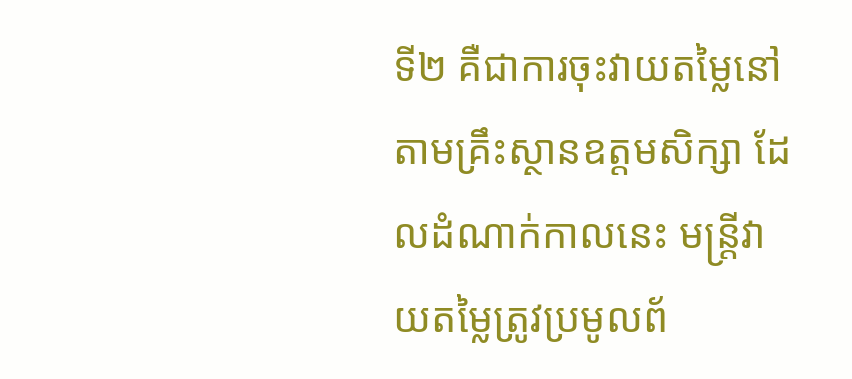ទី២ គឺជាការចុះវាយតម្លៃនៅតាមគ្រឹះស្ថានឧត្តមសិក្សា ដែលដំណាក់កាលនេះ មន្ត្រីវាយតម្លៃត្រូវប្រមូលព័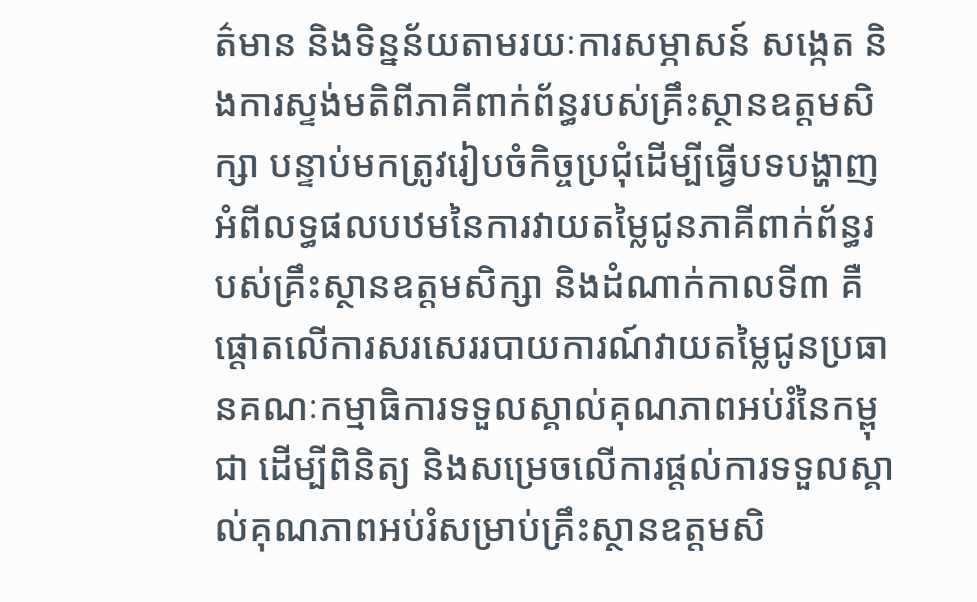ត៌មាន និងទិន្នន័យតាមរយៈការសម្ភាសន៍ សង្កេត និងការស្ទង់មតិពីភាគីពាក់ព័ន្ធរបស់គ្រឹះស្ថានឧត្តមសិក្សា បន្ទាប់មកត្រូវរៀបចំកិច្ចប្រជុំដើម្បីធ្វើបទបង្ហាញអំពីលទ្ធផលបឋមនៃការវាយតម្លៃជូនភាគីពាក់ព័ន្ធរបស់គ្រឹះស្ថានឧត្តមសិក្សា និងដំណាក់កាលទី៣ គឺផ្ដោតលើការសរសេររបាយការណ៍វាយតម្លៃជូនប្រធានគណៈកម្មាធិការទទួលស្គាល់គុណភាពអប់រំនៃកម្ពុជា ដើម្បីពិនិត្យ និងសម្រេចលើការផ្ដល់ការទទួលស្គាល់គុណភាពអប់រំសម្រាប់គ្រឹះស្ថានឧត្តមសិ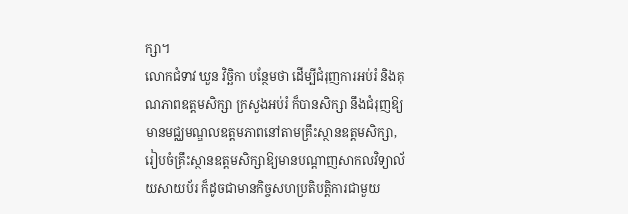ក្សា។
លោកជំទាវ ឃួន វិច្ឆិកា បន្ថែមថា ដើម្បីជំរុញការអប់រំ និងគុណភាពឧត្តមសិក្សា ក្រសួងអប់រំ ក៏បានសិក្សា នឹងជំរុញឱ្យមានមជ្ឈមណ្ឌលឧត្តមភាពនៅតាមគ្រឹះស្ថានឧត្តមសិក្សា, រៀបចំគ្រឹះស្ថានឧត្តមសិក្សាឱ្យមានបណ្ដាញសាកលវិទ្យាល័យសាយប័រ ក៏ដូចជាមានកិច្ចសហប្រតិបត្តិការជាមួយ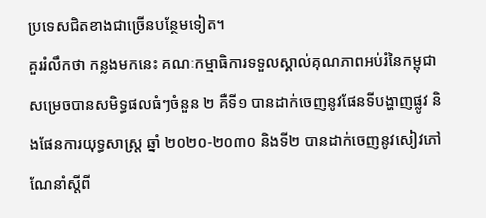ប្រទេសជិតខាងជាច្រើនបន្ថែមទៀត។
គួររំលឹកថា កន្លងមកនេះ គណៈកម្មាធិការទទួលស្គាល់គុណភាពអប់រំនៃកម្ពុជា សម្រេចបានសមិទ្ធផលធំៗចំនួន ២ គឺទី១ បានដាក់ចេញនូវផែនទីបង្ហាញផ្លូវ និងផែនការយុទ្ធសាស្ត្រ ឆ្នាំ ២០២០-២០៣០ និងទី២ បានដាក់ចេញនូវសៀវភៅណែនាំស្តីពី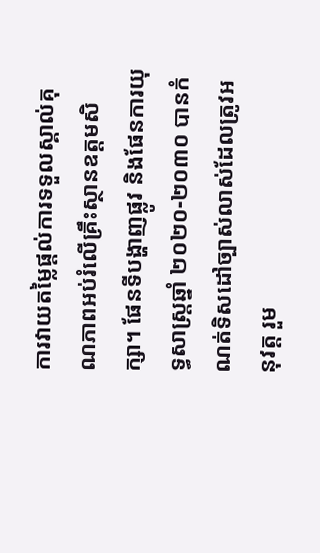ការវាយតម្លៃផ្តល់ការទទួលស្គាល់គុណភាពអប់រំលើគ្រឹះស្ថានឧត្តមសិក្សា។ ផែនទីបង្ហាញផ្លូវ និងផែនការយុទ្ធសាស្ត្រឆ្នាំ ២០២០-២០៣០ បានកំណត់ទិសដៅច្បាស់លាស់ដែលត្រូវអនុវត្ត រួម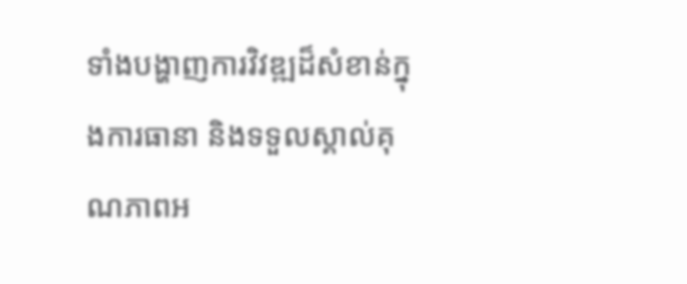ទាំងបង្ហាញការវិវឌ្ឍដ៏សំខាន់ក្នុងការធានា និងទទួលស្គាល់គុណភាពអ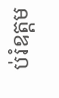ប់រំឧត្តម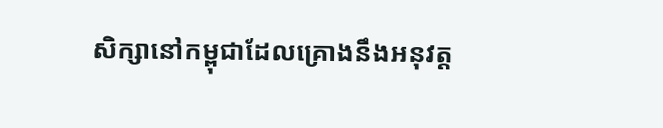សិក្សានៅកម្ពុជាដែលគ្រោងនឹងអនុវត្ត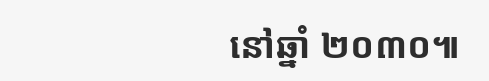នៅឆ្នាំ ២០៣០៕